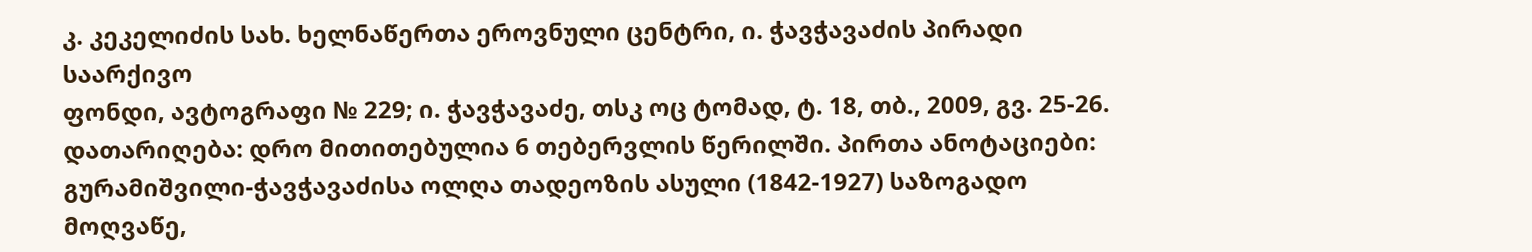კ. კეკელიძის სახ. ხელნაწერთა ეროვნული ცენტრი, ი. ჭავჭავაძის პირადი საარქივო
ფონდი, ავტოგრაფი № 229; ი. ჭავჭავაძე, თსკ ოც ტომად, ტ. 18, თბ., 2009, გვ. 25-26.
დათარიღება: დრო მითითებულია 6 თებერვლის წერილში. პირთა ანოტაციები: გურამიშვილი-ჭავჭავაძისა ოლღა თადეოზის ასული (1842-1927) საზოგადო მოღვაწე,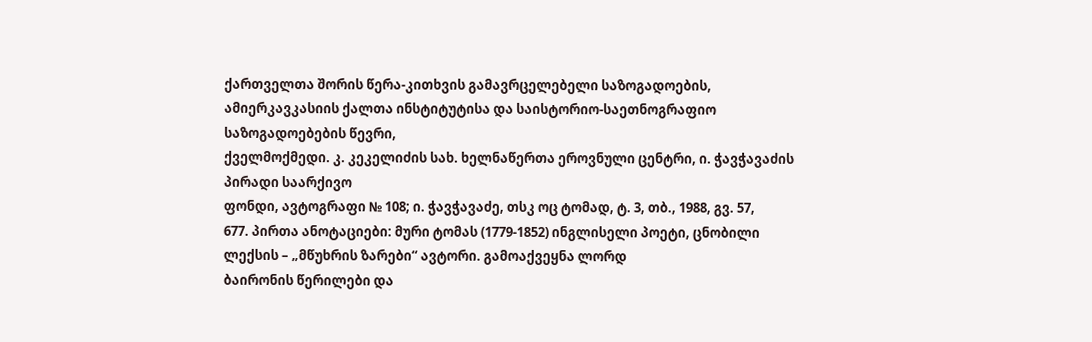ქართველთა შორის წერა-კითხვის გამავრცელებელი საზოგადოების,
ამიერკავკასიის ქალთა ინსტიტუტისა და საისტორიო-საეთნოგრაფიო საზოგადოებების წევრი,
ქველმოქმედი. კ. კეკელიძის სახ. ხელნაწერთა ეროვნული ცენტრი, ი. ჭავჭავაძის პირადი საარქივო
ფონდი, ავტოგრაფი № 108; ი. ჭავჭავაძე, თსკ ოც ტომად, ტ. 3, თბ., 1988, გვ. 57,
677. პირთა ანოტაციები: მური ტომას (1779-1852) ინგლისელი პოეტი, ცნობილი ლექსის – „მწუხრის ზარები“ ავტორი. გამოაქვეყნა ლორდ
ბაირონის წერილები და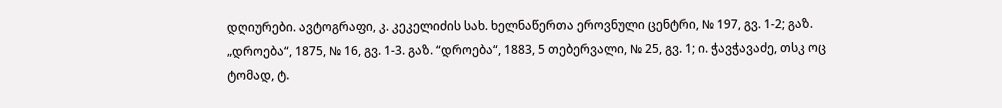დღიურები. ავტოგრაფი, კ. კეკელიძის სახ. ხელნაწერთა ეროვნული ცენტრი, № 197, გვ. 1-2; გაზ.
„დროება“, 1875, № 16, გვ. 1-3. გაზ. “დროება“, 1883, 5 თებერვალი, № 25, გვ. 1; ი. ჭავჭავაძე, თსკ ოც ტომად, ტ.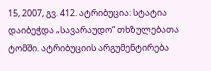15, 2007, გვ. 412. ატრიბუცია: სტატია დაიბეჭდა „სავარაუდო“ თხზულებათა ტომში. ატრიბუციის არგუმენტირება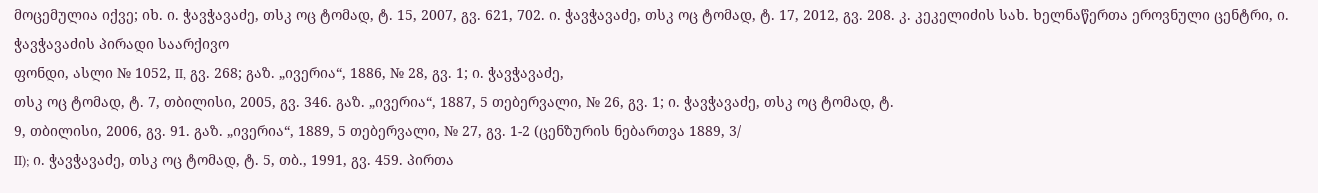მოცემულია იქვე; იხ. ი. ჭავჭავაძე, თსკ ოც ტომად, ტ. 15, 2007, გვ. 621, 702. ი. ჭავჭავაძე, თსკ ოც ტომად, ტ. 17, 2012, გვ. 208. კ. კეკელიძის სახ. ხელნაწერთა ეროვნული ცენტრი, ი. ჭავჭავაძის პირადი საარქივო
ფონდი, ასლი № 1052, II, გვ. 268; გაზ. „ივერია“, 1886, № 28, გვ. 1; ი. ჭავჭავაძე,
თსკ ოც ტომად, ტ. 7, თბილისი, 2005, გვ. 346. გაზ. „ივერია“, 1887, 5 თებერვალი, № 26, გვ. 1; ი. ჭავჭავაძე, თსკ ოც ტომად, ტ.
9, თბილისი, 2006, გვ. 91. გაზ. „ივერია“, 1889, 5 თებერვალი, № 27, გვ. 1-2 (ცენზურის ნებართვა 1889, 3/
II); ი. ჭავჭავაძე, თსკ ოც ტომად, ტ. 5, თბ., 1991, გვ. 459. პირთა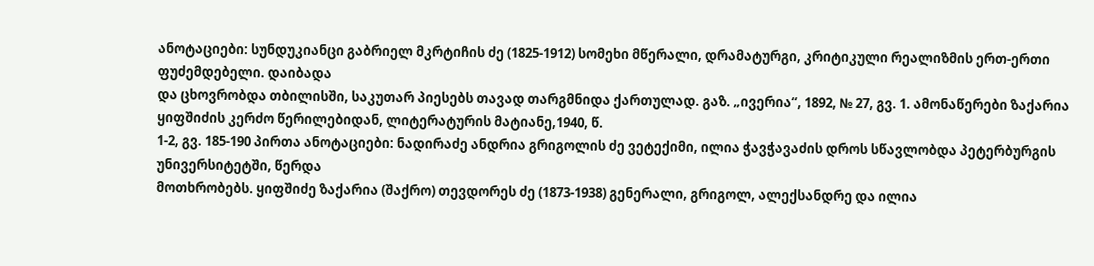ანოტაციები: სუნდუკიანცი გაბრიელ მკრტიჩის ძე (1825-1912) სომეხი მწერალი, დრამატურგი, კრიტიკული რეალიზმის ერთ-ერთი ფუძემდებელი. დაიბადა
და ცხოვრობდა თბილისში, საკუთარ პიესებს თავად თარგმნიდა ქართულად. გაზ. „ივერია“, 1892, № 27, გვ. 1. ამონაწერები ზაქარია ყიფშიძის კერძო წერილებიდან, ლიტერატურის მატიანე,1940, წ.
1-2, გვ. 185-190 პირთა ანოტაციები: ნადირაძე ანდრია გრიგოლის ძე ვეტექიმი, ილია ჭავჭავაძის დროს სწავლობდა პეტერბურგის უნივერსიტეტში, წერდა
მოთხრობებს. ყიფშიძე ზაქარია (შაქრო) თევდორეს ძე (1873-1938) გენერალი, გრიგოლ, ალექსანდრე და ილია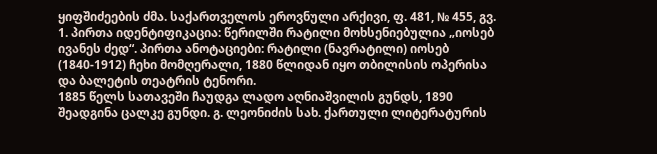ყიფშიძეების ძმა. საქართველოს ეროვნული არქივი, ფ. 481, № 455, გვ. 1. პირთა იდენტიფიკაცია: წერილში რატილი მოხსენიებულია „იოსებ ივანეს ძედ“. პირთა ანოტაციები: რატილი (ნავრატილი) იოსებ (1840-1912) ჩეხი მომღერალი, 1880 წლიდან იყო თბილისის ოპერისა და ბალეტის თეატრის ტენორი.
1885 წელს სათავეში ჩაუდგა ლადო აღნიაშვილის გუნდს, 1890 შეადგინა ცალკე გუნდი. გ. ლეონიძის სახ. ქართული ლიტერატურის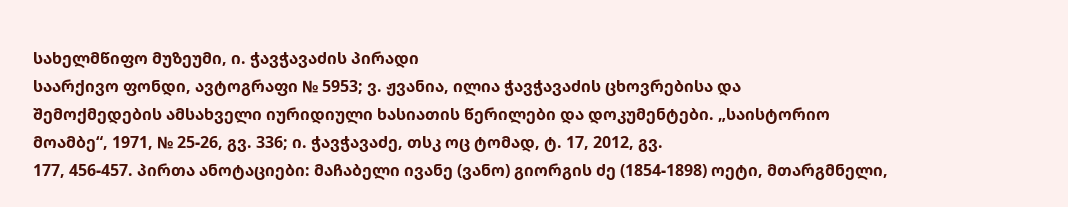სახელმწიფო მუზეუმი, ი. ჭავჭავაძის პირადი
საარქივო ფონდი, ავტოგრაფი № 5953; ვ. ჟვანია, ილია ჭავჭავაძის ცხოვრებისა და
შემოქმედების ამსახველი იურიდიული ხასიათის წერილები და დოკუმენტები. „საისტორიო
მოამბე“, 1971, № 25-26, გვ. 336; ი. ჭავჭავაძე, თსკ ოც ტომად, ტ. 17, 2012, გვ.
177, 456-457. პირთა ანოტაციები: მაჩაბელი ივანე (ვანო) გიორგის ძე (1854-1898) ოეტი, მთარგმნელი,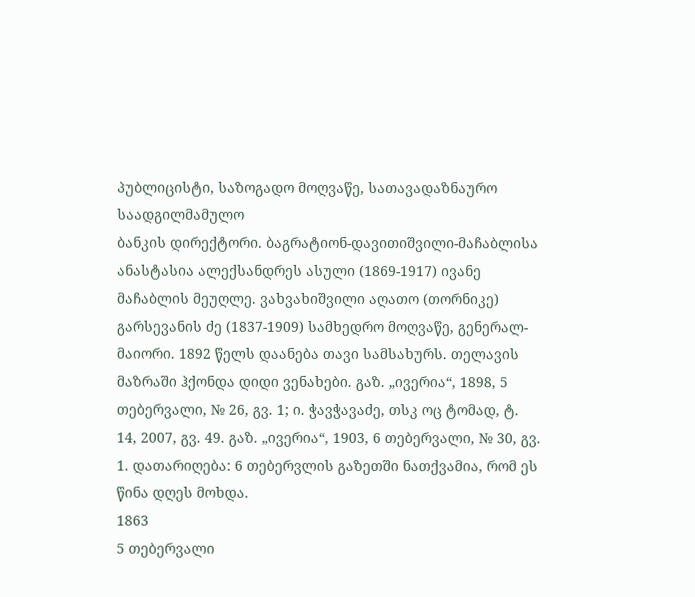პუბლიცისტი, საზოგადო მოღვაწე, სათავადაზნაურო საადგილმამულო
ბანკის დირექტორი. ბაგრატიონ-დავითიშვილი-მაჩაბლისა ანასტასია ალექსანდრეს ასული (1869-1917) ივანე მაჩაბლის მეუღლე. ვახვახიშვილი აღათო (თორნიკე) გარსევანის ძე (1837-1909) სამხედრო მოღვაწე, გენერალ-მაიორი. 1892 წელს დაანება თავი სამსახურს. თელავის
მაზრაში ჰქონდა დიდი ვენახები. გაზ. „ივერია“, 1898, 5 თებერვალი, № 26, გვ. 1; ი. ჭავჭავაძე, თსკ ოც ტომად, ტ.
14, 2007, გვ. 49. გაზ. „ივერია“, 1903, 6 თებერვალი, № 30, გვ. 1. დათარიღება: 6 თებერვლის გაზეთში ნათქვამია, რომ ეს წინა დღეს მოხდა.
1863
5 თებერვალი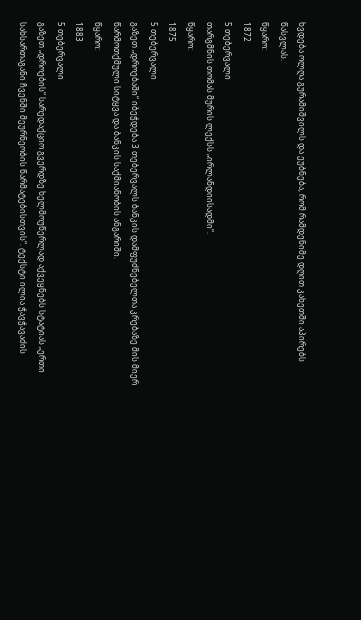ხვდება ოლღა გურამიშვილს და ეუბნება, რომ რამდენიმე დღით კახეთში აპირებს
წასვლას.
წყარო:
1872
5 თებერვალი
თარგმნის თომას მურის ლექსს „ირლანდიისადმი“.
წყარო:
1875
5 თებერვალი
გაზეთ „დროებაში“ იბეჭდება 3 თებერვალს ბანკის დამფუძნებელთა კრებაზე მის მიერ
წარმოთქმული სიტყვა და ბანკის საქმიანობის ანგარიში.
წყარო:
1883
5 თებერვალი
გაზეთ „დროების“ სარედაქციო გვერდზე ხელმოუწერლად აქვეყნებს სტატიას „ერთი
სახსართაგანი ჩვენში მეურნეობის წარმატებისთვის“. ტექსტი ილია ჭავჭავაძის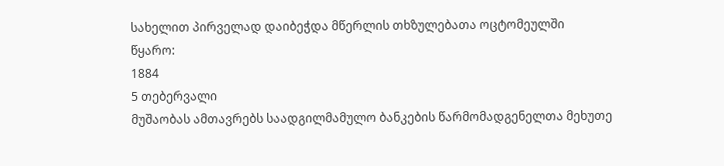სახელით პირველად დაიბეჭდა მწერლის თხზულებათა ოცტომეულში
წყარო:
1884
5 თებერვალი
მუშაობას ამთავრებს საადგილმამულო ბანკების წარმომადგენელთა მეხუთე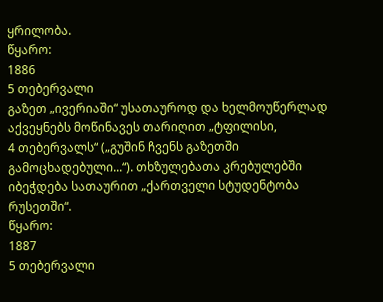ყრილობა.
წყარო:
1886
5 თებერვალი
გაზეთ „ივერიაში“ უსათაუროდ და ხელმოუწერლად აქვეყნებს მოწინავეს თარიღით „ტფილისი,
4 თებერვალს“ („გუშინ ჩვენს გაზეთში გამოცხადებული...“). თხზულებათა კრებულებში
იბეჭდება სათაურით „ქართველი სტუდენტობა რუსეთში“.
წყარო:
1887
5 თებერვალი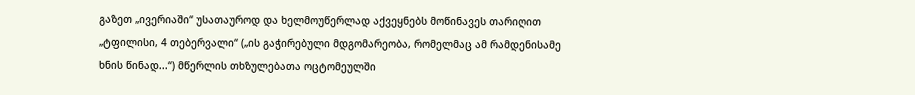გაზეთ „ივერიაში“ უსათაუროდ და ხელმოუწერლად აქვეყნებს მოწინავეს თარიღით
„ტფილისი, 4 თებერვალი“ („ის გაჭირებული მდგომარეობა, რომელმაც ამ რამდენისამე
ხნის წინად...“) მწერლის თხზულებათა ოცტომეულში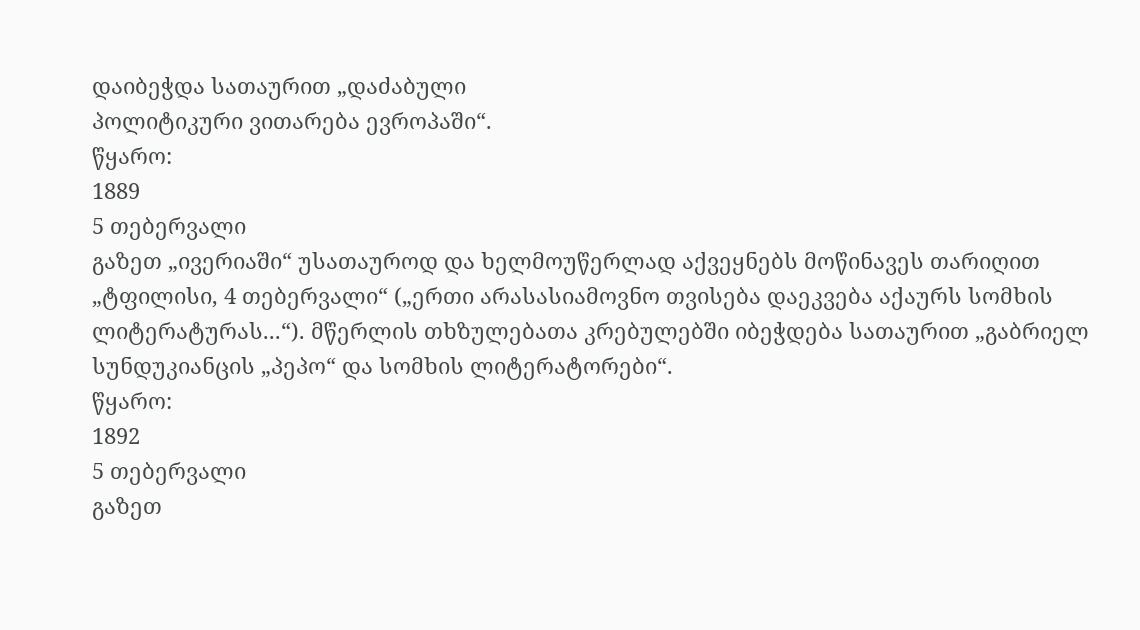დაიბეჭდა სათაურით „დაძაბული
პოლიტიკური ვითარება ევროპაში“.
წყარო:
1889
5 თებერვალი
გაზეთ „ივერიაში“ უსათაუროდ და ხელმოუწერლად აქვეყნებს მოწინავეს თარიღით
„ტფილისი, 4 თებერვალი“ („ერთი არასასიამოვნო თვისება დაეკვება აქაურს სომხის
ლიტერატურას...“). მწერლის თხზულებათა კრებულებში იბეჭდება სათაურით „გაბრიელ
სუნდუკიანცის „პეპო“ და სომხის ლიტერატორები“.
წყარო:
1892
5 თებერვალი
გაზეთ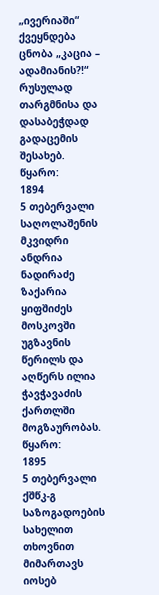„ივერიაში“ ქვეყნდება ცნობა „კაცია – ადამიანის?!“ რუსულად თარგმნისა და
დასაბეჭდად გადაცემის შესახებ.
წყარო:
1894
5 თებერვალი
საღოლაშენის მკვიდრი ანდრია ნადირაძე ზაქარია ყიფშიძეს მოსკოვში უგზავნის
წერილს და აღწერს ილია ჭავჭავაძის ქართლში მოგზაურობას.
წყარო:
1895
5 თებერვალი
ქშწკ-გ საზოგადოების სახელით თხოვნით მიმართავს იოსებ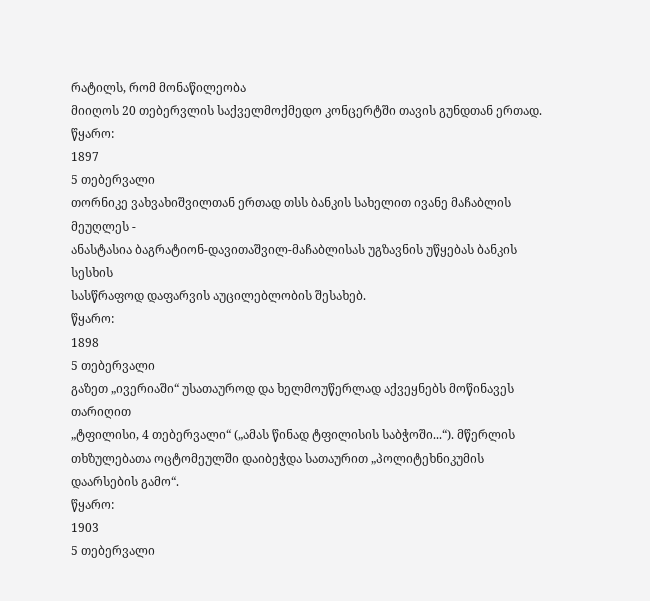რატილს, რომ მონაწილეობა
მიიღოს 20 თებერვლის საქველმოქმედო კონცერტში თავის გუნდთან ერთად.
წყარო:
1897
5 თებერვალი
თორნიკე ვახვახიშვილთან ერთად თსს ბანკის სახელით ივანე მაჩაბლის მეუღლეს -
ანასტასია ბაგრატიონ-დავითაშვილ-მაჩაბლისას უგზავნის უწყებას ბანკის სესხის
სასწრაფოდ დაფარვის აუცილებლობის შესახებ.
წყარო:
1898
5 თებერვალი
გაზეთ „ივერიაში“ უსათაუროდ და ხელმოუწერლად აქვეყნებს მოწინავეს თარიღით
„ტფილისი, 4 თებერვალი“ („ამას წინად ტფილისის საბჭოში...“). მწერლის
თხზულებათა ოცტომეულში დაიბეჭდა სათაურით „პოლიტეხნიკუმის დაარსების გამო“.
წყარო:
1903
5 თებერვალი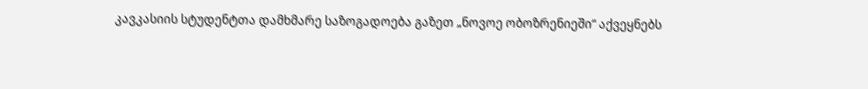კავკასიის სტუდენტთა დამხმარე საზოგადოება გაზეთ „ნოვოე ობოზრენიეში“ აქვეყნებს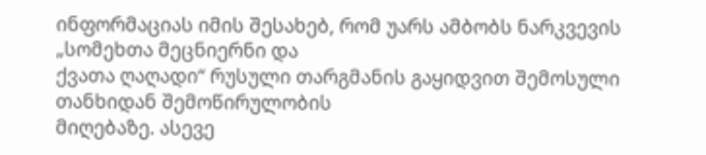ინფორმაციას იმის შესახებ, რომ უარს ამბობს ნარკვევის „სომეხთა მეცნიერნი და
ქვათა ღაღადი“ რუსული თარგმანის გაყიდვით შემოსული თანხიდან შემოწირულობის
მიღებაზე. ასევე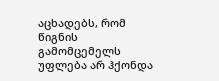აცხადებს, რომ წიგნის გამომცემელს უფლება არ ჰქონდა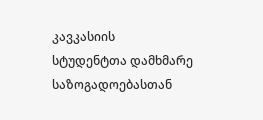კავკასიის
სტუდენტთა დამხმარე საზოგადოებასთან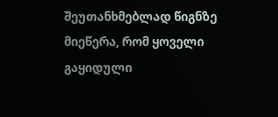შეუთანხმებლად წიგნზე მიეწერა, რომ ყოველი
გაყიდული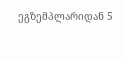ეგზემპლარიდან 5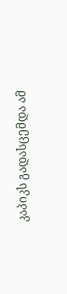კაპიკს გადასცემდა ამ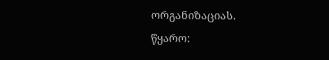ორგანიზაციას.
წყარო: